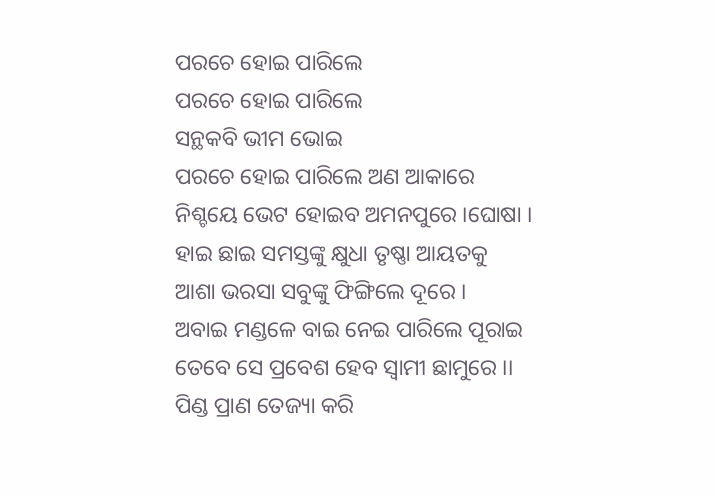ପରଚେ ହୋଇ ପାରିଲେ
ପରଚେ ହୋଇ ପାରିଲେ
ସନ୍ଥକବି ଭୀମ ଭୋଇ
ପରଚେ ହୋଇ ପାରିଲେ ଅଣ ଆକାରେ
ନିଶ୍ଚୟେ ଭେଟ ହୋଇବ ଅମନପୁରେ ।ଘୋଷା ।
ହାଇ ଛାଇ ସମସ୍ତଙ୍କୁ କ୍ଷୁଧା ତୃଷ୍ଣା ଆୟତକୁ
ଆଶା ଭରସା ସବୁଙ୍କୁ ଫିଙ୍ଗିଲେ ଦୂରେ ।
ଅବାଇ ମଣ୍ଡଳେ ବାଇ ନେଇ ପାରିଲେ ପୂରାଇ
ତେବେ ସେ ପ୍ରବେଶ ହେବ ସ୍ୱାମୀ ଛାମୁରେ ।।
ପିଣ୍ଡ ପ୍ରାଣ ତେଜ୍ୟା କରି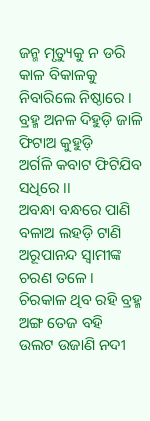ଜନ୍ମ ମୃତ୍ୟୁକୁ ନ ଡରି
କାଳ ବିକାଳକୁ ନିବାରିଲେ ନିଷ୍ଠାରେ ।
ବ୍ରହ୍ମ ଅନଳ ଦିହୁଡ଼ି ଜାଳି ଫିଟାଅ କୁହୁଡ଼ି
ଅର୍ଗଳି କବାଟ ଫିଟିଯିବ ସଧିରେ ।।
ଅବନ୍ଧା ବନ୍ଧରେ ପାଣି ବଳାଅ ଲହଡ଼ି ଟାଣି
ଅରୂପାନନ୍ଦ ସ୍ୱାମୀଙ୍କ ଚରଣ ତଳେ ।
ଚିରକାଳ ଥିବ ରହି ବ୍ରହ୍ମ ଅଙ୍ଗ ତେଜ ବହି
ଉଲଟ ଉଜାଣି ନଦୀ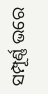ସମ୍ପୂର୍ଣ୍ଣ ଭରେ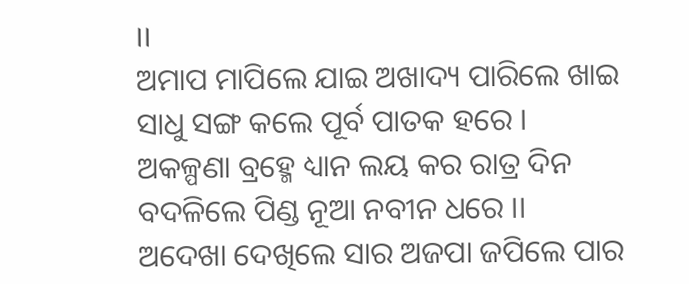।।
ଅମାପ ମାପିଲେ ଯାଇ ଅଖାଦ୍ୟ ପାରିଲେ ଖାଇ
ସାଧୁ ସଙ୍ଗ କଲେ ପୂର୍ବ ପାତକ ହରେ ।
ଅକଳ୍ପଣା ବ୍ରହ୍ମେ ଧ୍ୟାନ ଲୟ କର ରାତ୍ର ଦିନ
ବଦଳିଲେ ପିଣ୍ଡ ନୂଆ ନବୀନ ଧରେ ।।
ଅଦେଖା ଦେଖିଲେ ସାର ଅଜପା ଜପିଲେ ପାର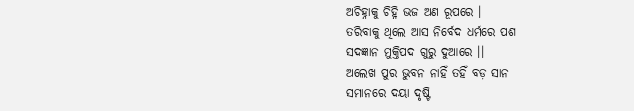ଅଚିହ୍ନାକୁ ଚିହ୍ନି ଭଜ ଅଣ ରୂପରେ ।
ତରିବାକୁ ଥିଲେ ଆସ ନିର୍ବେଦ ଧର୍ମରେ ପଶ
ସଦଜ୍ଞାନ ମୁକ୍ତିପଦ ଗୁରୁ ଦୁଆରେ ।।
ଅଲେଖ ପୁର ଭୁବନ ନାହିଁ ତହିଁ ବଡ଼ ସାନ
ସମାନରେ ଦୟା ଦୃଷ୍ଟି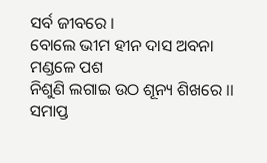ସର୍ବ ଜୀବରେ ।
ବୋଲେ ଭୀମ ହୀନ ଦାସ ଅବନା ମଣ୍ଡଳେ ପଶ
ନିଶୁଣି ଲଗାଇ ଉଠ ଶୂନ୍ୟ ଶିଖରେ ।।
ସମାପ୍ତ